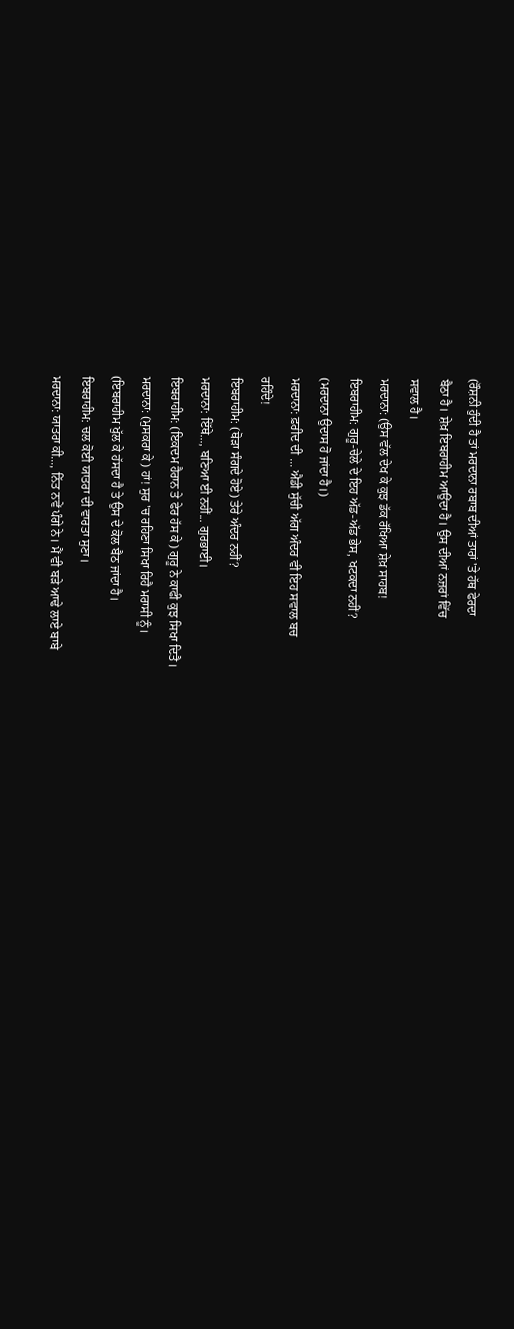(ਰੌਸ਼ਨੀ ਹੁੰਦੀ ਹੈ ਤਾਂ ਮਰਦਾਨਾ ਰਬਾਬ ਦੀਆਂ ਤਾਰਾਂ 'ਤੇ ਹੱਥ ਫੇਰਦਾ
ਬੈਠਾ ਹੈ। ਸ਼ੇਖ਼ ਇਬਰਾਹੀਮ ਆਉਂਦਾ ਹੈ। ਉਸ ਦੀਆਂ ਨਜ਼ਰਾਂ ਵਿੱਚ
ਸਵਾਲ ਹੈ।
ਮਰਦਾਨਾ: (ਉਸ ਵੱਲ ਦੇਖ ਕੇ ਕੁਝ ਡੱਕ ਰੱਖਿਆ ਸ਼ੇਖ਼ ਸਾਹਬ!
ਇਬਰਾਹੀਮ: ਗੁਰੂ-ਚੇਲੇ ਦੇ ਇਹ ਅੱਡ-ਅੱਡ ਭੇਸ, ਖਟਕਦਾ ਨਹੀਂ?
(ਮਰਦਾਨਾ ਉਦਾਸ ਹੋ ਜਾਂਦਾ ਹੈ।)
ਮਰਦਾਨਾ: ਫ਼ਰੀਦ ਦੀ ... ਐਡੀ ਸੁੱਚੀ ਅੱਗ ਅੰਦਰ ਵੀ ਇਹ ਸਵਾਲ ਬਚ
ਰਹਿੰਦੇ!
ਇਬਰਾਹੀਮ: (ਥੋੜਾ ਸੰਗਦੇ ਹੋਏ) ਤੇਰੇ ਅੰਦਰ ਨਹੀਂ?
ਮਰਦਾਨਾ: ਇੱਥੇ..., ਬਣਿਆ ਈ ਨਹੀਂ... ਗੁਰਭਾਈ।
ਇਬਰਾਹੀਮ: (ਇਕਦਮ ਹੈਰਾਨ ਤੇ ਫੇਰ ਹੱਸ ਕੇ) ਗੁਰੂ ਨੇ ਕਾਫੀ ਕੁਝ ਸਿਖਾ ਦਿਤੈ।
ਮਰਦਾਨਾ: (ਮੁਸਕਰਾ ਕੇ) ਹਾਂ! ਸੁਰ 'ਚ ਰਹਿਣਾ ਸਿਖਾ ਰਿਹੈ ਮਰਾਸੀ ਨੂੰ।
(ਇਬਰਾਹੀਮ ਖੁੱਲ ਕੇ ਹੱਸਦਾ ਹੈ ਤੇ ਉਸ ਦੇ ਕੋਲ ਬੈਠ ਜਾਂਦਾ ਹੈ।
ਇਬਰਾਹੀਮ: ਚਲ ਕੋਈ ਯਾਤਰਾ ਦੀ ਵਾਰਤਾ ਸੁਣਾ।
ਮਰਦਾਨਾ: ਯਾਤਰਾ ਕੀ..., ਨਿੱਤ ਨਵੇਂ ਪੰਗੇ ਨੇ। ਮੈਂ ਵੀ ਬੜੇ ਆਢੇ ਲਾਏ ਬਾਬੇ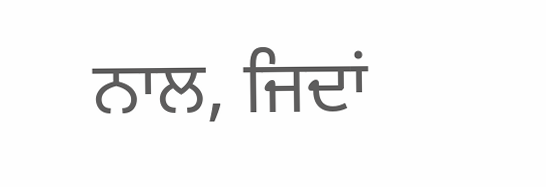ਨਾਲ, ਜਿਦਾਂ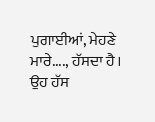ਪੁਗਾਈਆਂ, ਮੇਹਣੇ ਮਾਰੇ...., ਹੱਸਦਾ ਹੈ। ਉਹ ਹੱਸ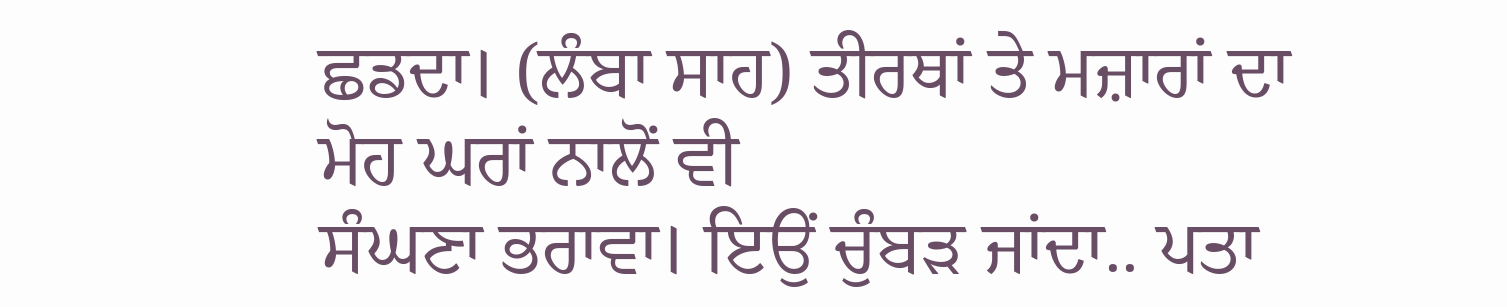ਛਡਦਾ। (ਲੰਬਾ ਸਾਹ) ਤੀਰਥਾਂ ਤੇ ਮਜ਼ਾਰਾਂ ਦਾ ਮੋਹ ਘਰਾਂ ਨਾਲੋਂ ਵੀ
ਸੰਘਣਾ ਭਰਾਵਾ। ਇਉਂ ਚੁੰਬੜ ਜਾਂਦਾ.. ਪਤਾ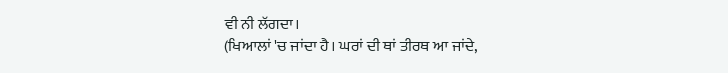ਵੀ ਨੀ ਲੱਗਦਾ।
(ਖਿਆਲਾਂ 'ਚ ਜਾਂਦਾ ਹੈ। ਘਰਾਂ ਦੀ ਥਾਂ ਤੀਰਥ ਆ ਜਾਂਦੇ,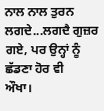ਨਾਲ ਨਾਲ ਤੁਰਨ ਲਗਦੇ...ਲਗਦੈ ਗੁਜ਼ਰ ਗਏ, ਪਰ ਉਨ੍ਹਾਂ ਨੂੰ ਛੱਡਣਾ ਹੋਰ ਵੀ
ਔਖਾ।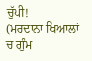ਚੁੱਪੀ!
(ਮਰਦਾਨਾ ਖਿਆਲਾਂ ਚ ਗੁੰਮ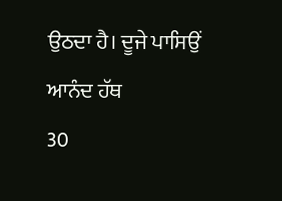ਉਠਦਾ ਹੈ। ਦੂਜੇ ਪਾਸਿਉਂ ਆਨੰਦ ਹੱਥ
30